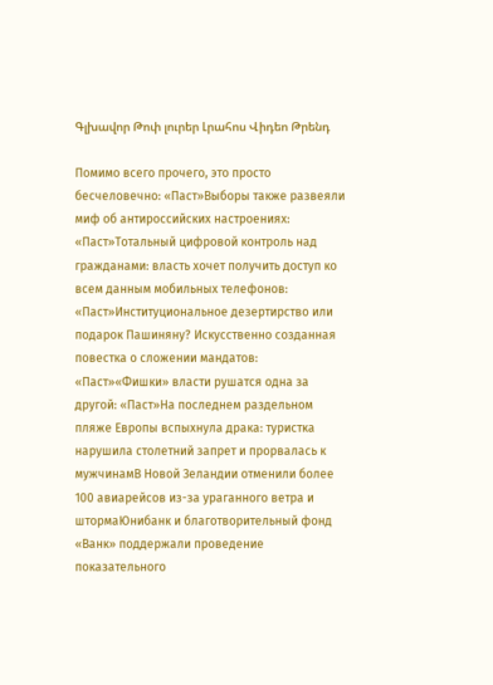Գլխավոր Թոփ լուրեր Լրահոս Վիդեո Թրենդ

Помимо всего прочего, это просто бесчеловечно: «Паст»Выборы также развеяли миф об антироссийских настроениях: «Паст»Тотальный цифровой контроль над гражданами: власть хочет получить доступ ко всем данным мобильных телефонов: «Паст»Институциональное дезертирство или подарок Пашиняну? Искусственно созданная повестка о сложении мандатов: «Паст»«Фишки» власти рушатся одна за другой: «Паст»На последнем раздельном пляже Европы вспыхнула драка: туристка нарушила столетний запрет и прорвалась к мужчинамВ Новой Зеландии отменили более 100 авиарейсов из-за ураганного ветра и штормаЮнибанк и благотворительный фонд «Ванк» поддержали проведение показательного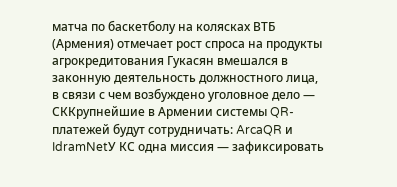матча по баскетболу на колясках ВТБ (Армения) отмечает рост спроса на продукты агрокредитования Гукасян вмешался в законную деятельность должностного лица, в связи с чем возбуждено уголовное дело — СККрупнейшие в Армении системы QR-платежей будут сотрудничать: ArcaQR и IdramNetУ КС одна миссия — зафиксировать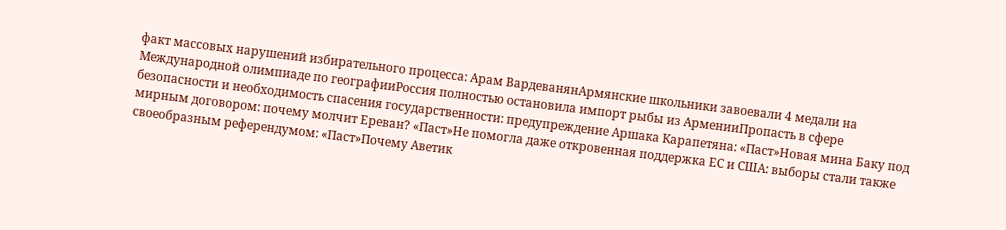факт массовых нарушений избирательного процесса: Арам ВардеванянАрмянские школьники завоевали 4 медали на Международной олимпиаде по географииРоссия полностью остановила импорт рыбы из АрменииПропасть в сфере безопасности и необходимость спасения государственности: предупреждение Аршака Карапетяна: «Паст»Новая мина Баку под мирным договором: почему молчит Ереван? «Паст»Не помогла даже откровенная поддержка ЕС и США: выборы стали также своеобразным референдумом: «Паст»Почему Аветик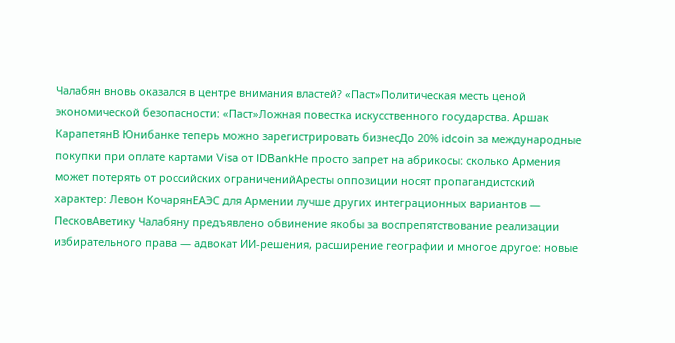Чалабян вновь оказался в центре внимания властей? «Паст»Политическая месть ценой экономической безопасности: «Паст»Ложная повестка искусственного государства. Аршак КарапетянВ Юнибанке теперь можно зарегистрировать бизнесДо 20% idcoin за международные покупки при оплате картами Visa от IDBankНе просто запрет на абрикосы: сколько Армения может потерять от российских ограниченийАресты оппозиции носят пропагандистский характер: Левон КочарянЕАЭС для Армении лучше других интеграционных вариантов — ПесковАветику Чалабяну предъявлено обвинение якобы за воспрепятствование реализации избирательного права — адвокат ИИ-решения, расширение географии и многое другое: новые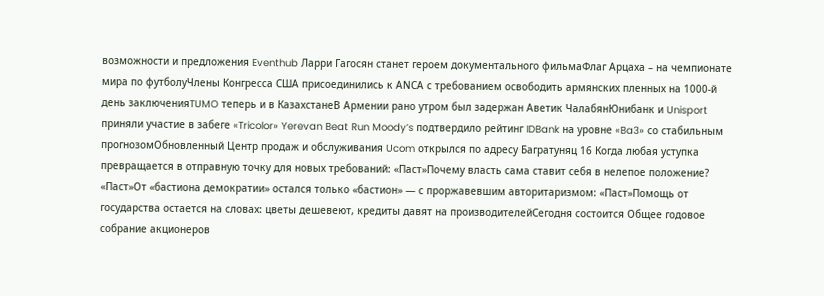возможности и предложения Eventhub Ларри Гагосян станет героем документального фильмаФлаг Арцаха – на чемпионате мира по футболуЧлены Конгресса США присоединились к АNCА с требованием освободить армянских пленных на 1000-й день заключенияTUMO теперь и в КазахстанеВ Армении рано утром был задержан Аветик ЧалабянЮнибанк и Unisport приняли участие в забеге «Tricolor» Yerevan Beat Run Moody’s подтвердило рейтинг IDBank на уровне «Ba3» со стабильным прогнозомОбновленный Центр продаж и обслуживания Ucom открылся по адресу Багратуняц 16 Когда любая уступка превращается в отправную точку для новых требований: «Паст»Почему власть сама ставит себя в нелепое положение? «Паст»От «бастиона демократии» остался только «бастион» — с проржавевшим авторитаризмом: «Паст»Помощь от государства остается на словах: цветы дешевеют, кредиты давят на производителейСегодня состоится Общее годовое собрание акционеров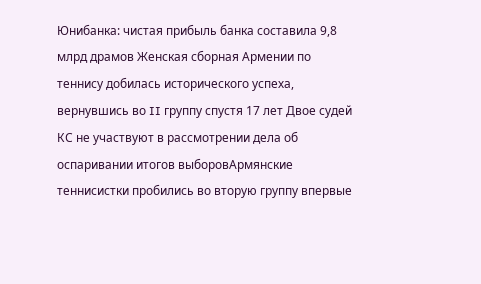Юнибанка: чистая прибыль банка составила 9,8 млрд драмов Женская сборная Армении по теннису добилась исторического успеха, вернувшись во II группу спустя 17 лет Двое судей КС не участвуют в рассмотрении дела об оспаривании итогов выборовАрмянские теннисистки пробились во вторую группу впервые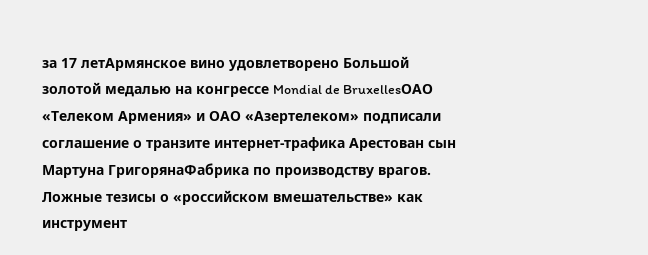за 17 летАрмянское вино удовлетворено Большой золотой медалью на конгрессе Mondial de BruxellesОАО «Телеком Армения» и ОАО «Азертелеком» подписали соглашение о транзите интернет-трафика Арестован сын Мартуна ГригорянаФабрика по производству врагов. Ложные тезисы о «российском вмешательстве» как инструмент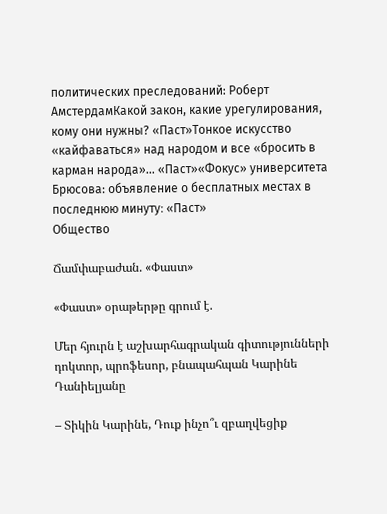политических преследований: Роберт АмстердамКакой закон, какие урегулирования, кому они нужны? «Паст»Тонкое искусство «кайфаваться» над народом и все «бросить в карман народа»... «Паст»«Фокус» университета Брюсова: объявление о бесплатных местах в последнюю минуту։ «Паст»
Общество

Ճամփաբաժան. «Փաստ»

«Փաստ» օրաթերթը գրում է.

Մեր հյուրն է աշխարհագրական գիտությունների դոկտոր, պրոֆեսոր, բնապահպան Կարինե Դանիելյանը

– Տիկին Կարինե, Դուք ինչո՞ւ զբաղվեցիք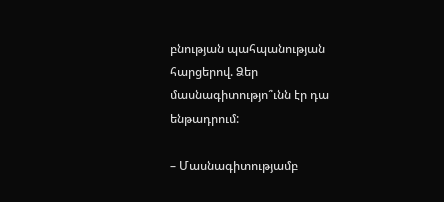բնության պահպանության հարցերով. Ձեր մասնագիտությո՞ւնն էր դա ենթադրում:

– Մասնագիտությամբ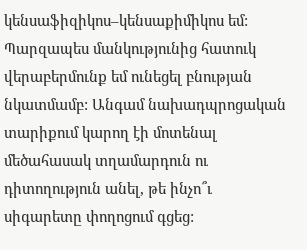կենսաֆիզիկոս–կենսաքիմիկոս եմ: Պարզապես մանկությունից հատուկ վերաբերմունք եմ ունեցել բնության նկատմամբ: Անգամ նախադպրոցական տարիքում կարող էի մոտենալ մեծահասակ տղամարդուն ու դիտողություն անել, թե ինչո՞ւ սիգարետը փողոցում գցեց: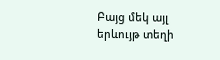Բայց մեկ այլ երևույթ տեղի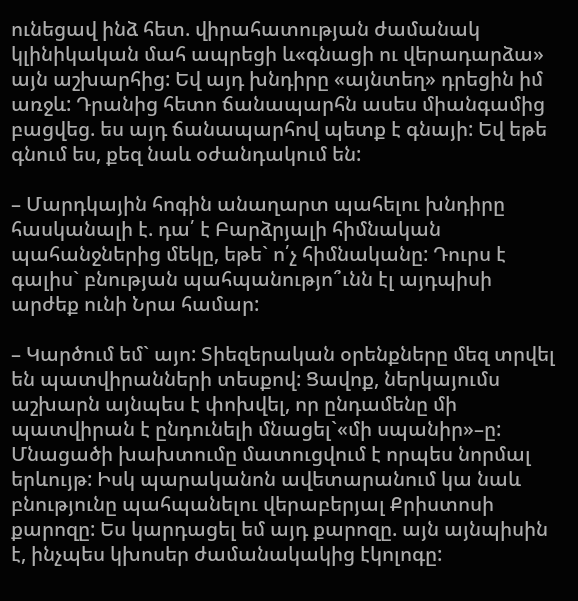ունեցավ ինձ հետ. վիրահատության ժամանակ կլինիկական մահ ապրեցի և«գնացի ու վերադարձա» այն աշխարհից: Եվ այդ խնդիրը «այնտեղ» դրեցին իմ առջև: Դրանից հետո ճանապարհն ասես միանգամից բացվեց. ես այդ ճանապարհով պետք է գնայի: Եվ եթե գնում ես, քեզ նաև օժանդակում են:

– Մարդկային հոգին անաղարտ պահելու խնդիրը հասկանալի է. դա՛ է Բարձրյալի հիմնական պահանջներից մեկը, եթե` ո՛չ հիմնականը: Դուրս է գալիս` բնության պահպանությո՞ւնն էլ այդպիսի արժեք ունի Նրա համար:

– Կարծում եմ` այո: Տիեզերական օրենքները մեզ տրվել են պատվիրանների տեսքով: Ցավոք, ներկայումս աշխարն այնպես է փոխվել, որ ընդամենը մի պատվիրան է ընդունելի մնացել`«մի սպանիր»–ը: Մնացածի խախտումը մատուցվում է որպես նորմալ երևույթ: Իսկ պարականոն ավետարանում կա նաև բնությունը պահպանելու վերաբերյալ Քրիստոսի քարոզը: Ես կարդացել եմ այդ քարոզը. այն այնպիսին է, ինչպես կխոսեր ժամանակակից էկոլոգը: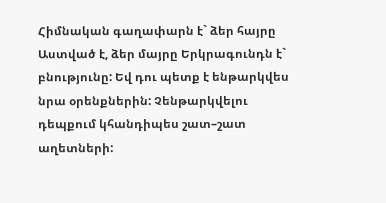Հիմնական գաղափարն է` ձեր հայրը Աստված է, ձեր մայրը Երկրագունդն է` բնությունը: Եվ դու պետք է ենթարկվես նրա օրենքներին: Չենթարկվելու դեպքում կհանդիպես շատ–շատ աղետների: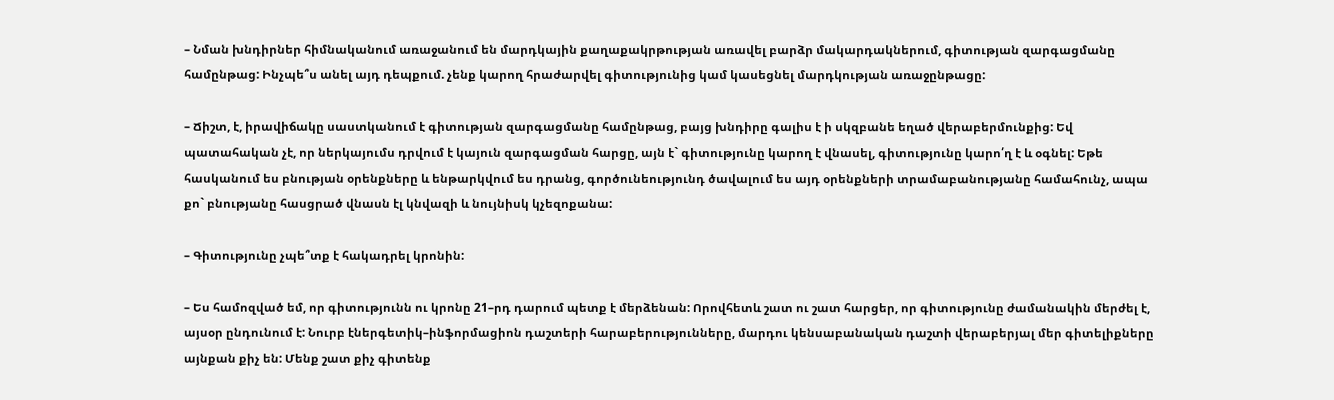– Նման խնդիրներ հիմնականում առաջանում են մարդկային քաղաքակրթության առավել բարձր մակարդակներում, գիտության զարգացմանը համընթաց: Ինչպե՞ս անել այդ դեպքում. չենք կարող հրաժարվել գիտությունից կամ կասեցնել մարդկության առաջընթացը:

– Ճիշտ, է, իրավիճակը սաստկանում է գիտության զարգացմանը համընթաց, բայց խնդիրը գալիս է ի սկզբանե եղած վերաբերմունքից: Եվ պատահական չէ, որ ներկայումս դրվում է կայուն զարգացման հարցը, այն է` գիտությունը կարող է վնասել, գիտությունը կարո՛ղ է և օգնել: Եթե հասկանում ես բնության օրենքները և ենթարկվում ես դրանց, գործունեությունդ ծավալում ես այդ օրենքների տրամաբանությանը համահունչ, ապա քո` բնությանը հասցրած վնասն էլ կնվազի և նույնիսկ կչեզոքանա:

– Գիտությունը չպե՞տք է հակադրել կրոնին:

– Ես համոզված եմ, որ գիտությունն ու կրոնը 21–րդ դարում պետք է մերձենան: Որովհետև շատ ու շատ հարցեր, որ գիտությունը ժամանակին մերժել է, այսօր ընդունում է: Նուրբ էներգետիկ–ինֆորմացիոն դաշտերի հարաբերությունները, մարդու կենսաբանական դաշտի վերաբերյալ մեր գիտելիքները այնքան քիչ են: Մենք շատ քիչ գիտենք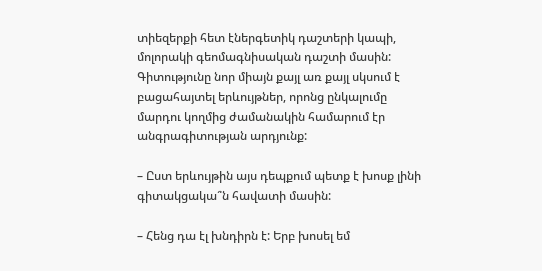տիեզերքի հետ էներգետիկ դաշտերի կապի, մոլորակի գեոմագնիսական դաշտի մասին: Գիտությունը նոր միայն քայլ առ քայլ սկսում է բացահայտել երևույթներ, որոնց ընկալումը մարդու կողմից ժամանակին համարում էր անգրագիտության արդյունք:

– Ըստ երևույթին այս դեպքում պետք է խոսք լինի գիտակցակա՞ն հավատի մասին:

– Հենց դա էլ խնդիրն է: Երբ խոսել եմ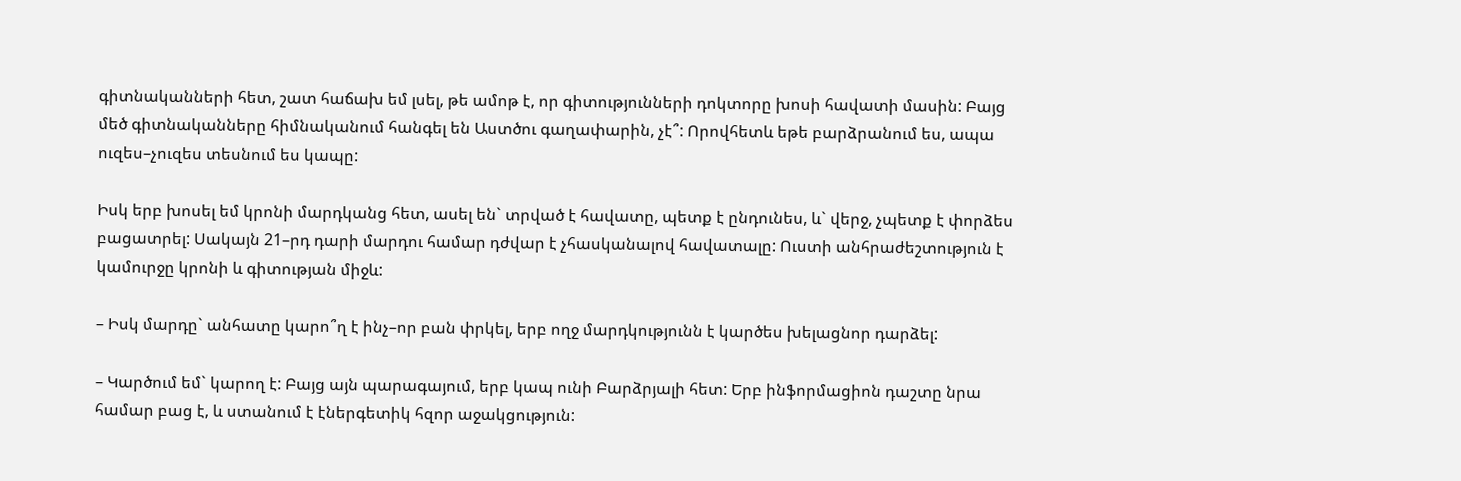գիտնականների հետ, շատ հաճախ եմ լսել, թե ամոթ է, որ գիտությունների դոկտորը խոսի հավատի մասին: Բայց մեծ գիտնականները հիմնականում հանգել են Աստծու գաղափարին, չէ՞: Որովհետև եթե բարձրանում ես, ապա ուզես–չուզես տեսնում ես կապը:

Իսկ երբ խոսել եմ կրոնի մարդկանց հետ, ասել են` տրված է հավատը, պետք է ընդունես, և` վերջ, չպետք է փորձես բացատրել: Սակայն 21–րդ դարի մարդու համար դժվար է չհասկանալով հավատալը: Ուստի անհրաժեշտություն է կամուրջը կրոնի և գիտության միջև:

– Իսկ մարդը` անհատը կարո՞ղ է ինչ–որ բան փրկել, երբ ողջ մարդկությունն է կարծես խելացնոր դարձել:

– Կարծում եմ` կարող է: Բայց այն պարագայում, երբ կապ ունի Բարձրյալի հետ: Երբ ինֆորմացիոն դաշտը նրա համար բաց է, և ստանում է էներգետիկ հզոր աջակցություն: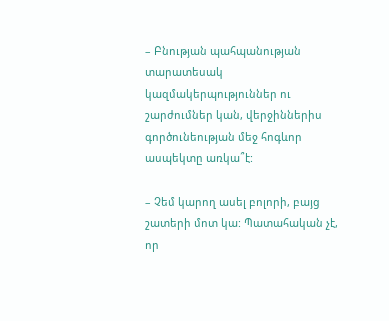– Բնության պահպանության տարատեսակ կազմակերպություններ ու շարժումներ կան, վերջիններիս գործունեության մեջ հոգևոր ասպեկտը առկա՞է:

– Չեմ կարող ասել բոլորի, բայց շատերի մոտ կա: Պատահական չէ, որ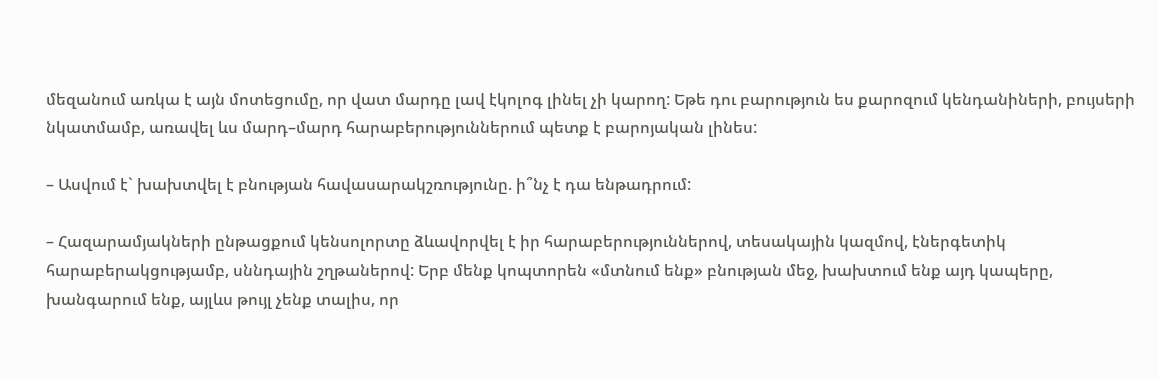մեզանում առկա է այն մոտեցումը, որ վատ մարդը լավ էկոլոգ լինել չի կարող: Եթե դու բարություն ես քարոզում կենդանիների, բույսերի նկատմամբ, առավել ևս մարդ–մարդ հարաբերություններում պետք է բարոյական լինես:

– Ասվում է` խախտվել է բնության հավասարակշռությունը. ի՞նչ է դա ենթադրում:

– Հազարամյակների ընթացքում կենսոլորտը ձևավորվել է իր հարաբերություններով, տեսակային կազմով, էներգետիկ հարաբերակցությամբ, սննդային շղթաներով: Երբ մենք կոպտորեն «մտնում ենք» բնության մեջ, խախտում ենք այդ կապերը, խանգարում ենք, այլևս թույլ չենք տալիս, որ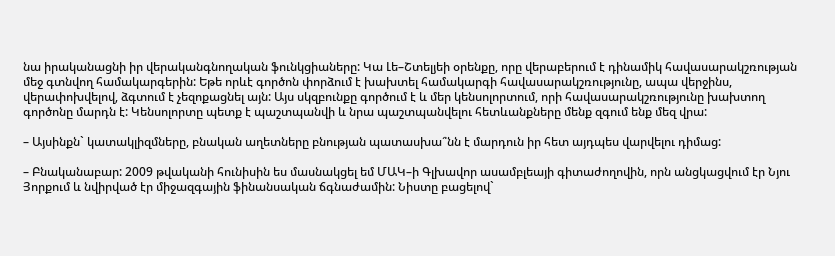նա իրականացնի իր վերականգնողական ֆունկցիաները: Կա Լե–Շտելյեի օրենքը, որը վերաբերում է դինամիկ հավասարակշռության մեջ գտնվող համակարգերին: Եթե որևէ գործոն փորձում է խախտել համակարգի հավասարակշռությունը, ապա վերջինս, վերափոխվելով, ձգտում է չեզոքացնել այն: Այս սկզբունքը գործում է և մեր կենսոլորտում, որի հավասարակշռությունը խախտող գործոնը մարդն է: Կենսոլորտը պետք է պաշտպանվի և նրա պաշտպանվելու հետևանքները մենք զգում ենք մեզ վրա:

– Այսինքն` կատակլիզմները, բնական աղետները բնության պատասխա՞նն է մարդուն իր հետ այդպես վարվելու դիմաց:

– Բնականաբար: 2009 թվականի հունիսին ես մասնակցել եմ ՄԱԿ–ի Գլխավոր ասամբլեայի գիտաժողովին, որն անցկացվում էր Նյու Յորքում և նվիրված էր միջազգային ֆինանսական ճգնաժամին: Նիստը բացելով`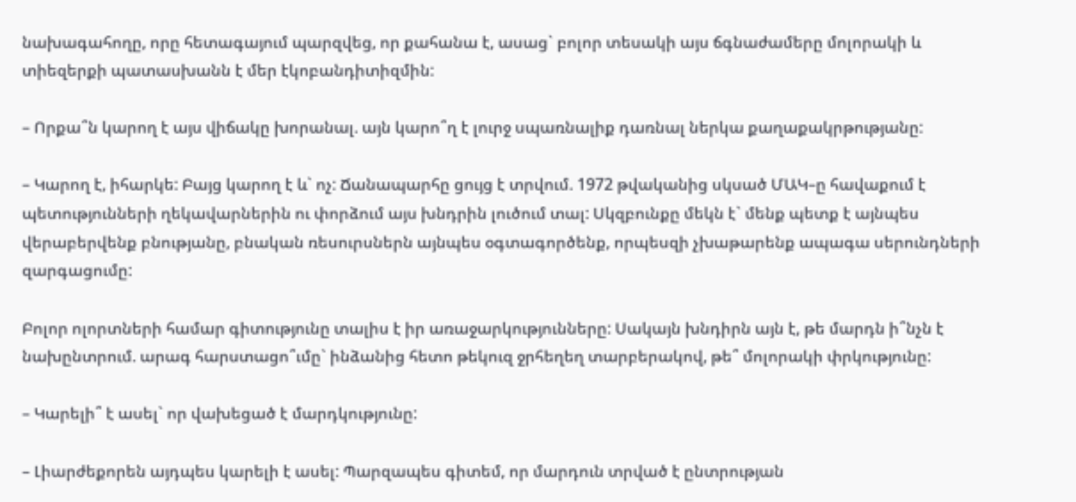նախագահողը, որը հետագայում պարզվեց, որ քահանա է, ասաց` բոլոր տեսակի այս ճգնաժամերը մոլորակի և տիեզերքի պատասխանն է մեր էկոբանդիտիզմին:

– Որքա՞ն կարող է այս վիճակը խորանալ. այն կարո՞ղ է լուրջ սպառնալիք դառնալ ներկա քաղաքակրթությանը:

– Կարող է, իհարկե: Բայց կարող է և` ոչ: Ճանապարհը ցույց է տրվում. 1972 թվականից սկսած ՄԱԿ–ը հավաքում է պետությունների ղեկավարներին ու փորձում այս խնդրին լուծում տալ: Սկզբունքը մեկն է` մենք պետք է այնպես վերաբերվենք բնությանը, բնական ռեսուրսներն այնպես օգտագործենք, որպեսզի չխաթարենք ապագա սերունդների զարգացումը:

Բոլոր ոլորտների համար գիտությունը տալիս է իր առաջարկությունները: Սակայն խնդիրն այն է, թե մարդն ի՞նչն է նախընտրում. արագ հարստացո՞ւմը` ինձանից հետո թեկուզ ջրհեղեղ տարբերակով, թե՞ մոլորակի փրկությունը:

– Կարելի՞ է ասել` որ վախեցած է մարդկությունը:

– Լիարժեքորեն այդպես կարելի է ասել: Պարզապես գիտեմ, որ մարդուն տրված է ընտրության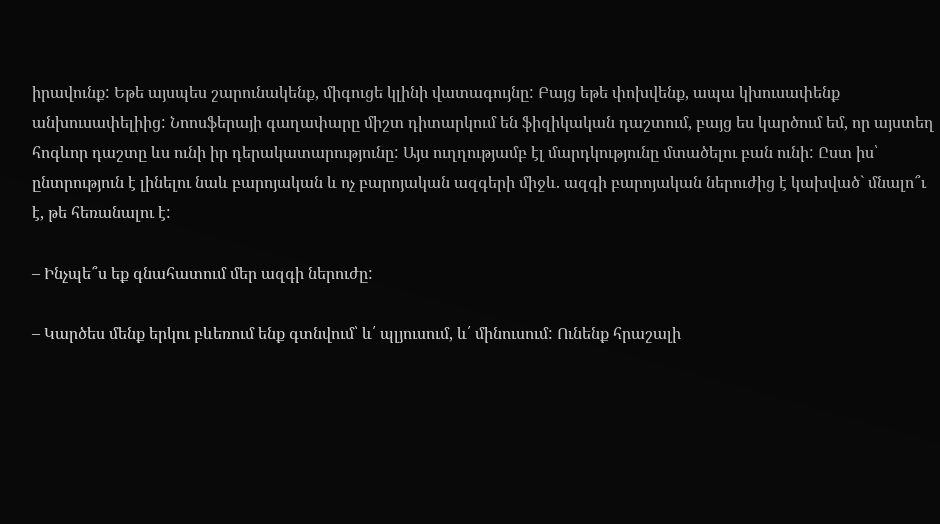իրավունք: Եթե այսպես շարունակենք, միգուցե կլինի վատագույնը: Բայց եթե փոխվենք, ապա կխուսափենք անխուսափելիից: Նոոսֆերայի գաղափարը միշտ դիտարկում են ֆիզիկական դաշտում, բայց ես կարծում եմ, որ այստեղ հոգևոր դաշտը ևս ունի իր դերակատարությունը: Այս ուղղությամբ էլ մարդկությունը մտածելու բան ունի: Ըստ իս՝ ընտրություն է լինելու նաև բարոյական և ոչ բարոյական ազգերի միջև. ազգի բարոյական ներուժից է կախված` մնալո՞ւ է, թե հեռանալու է:

– Ինչպե՞ս եք գնահատում մեր ազգի ներուժը:

– Կարծես մենք երկու բևեռում ենք գտնվում՝ և՛ պլյուսում, և՛ մինուսում: Ունենք հրաշալի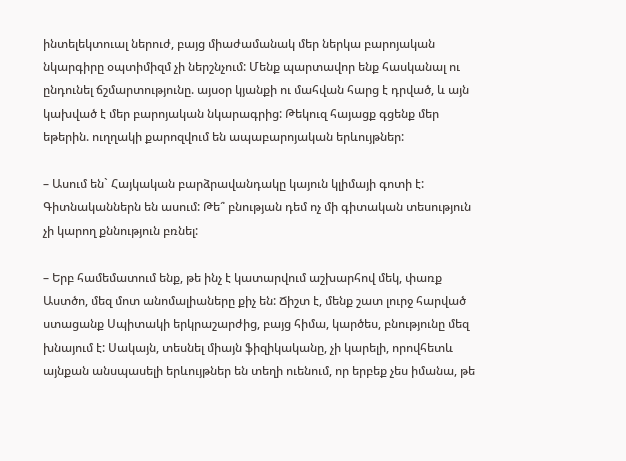ինտելեկտուալ ներուժ, բայց միաժամանակ մեր ներկա բարոյական նկարգիրը օպտիմիզմ չի ներշնչում: Մենք պարտավոր ենք հասկանալ ու ընդունել ճշմարտությունը. այսօր կյանքի ու մահվան հարց է դրված, և այն կախված է մեր բարոյական նկարագրից: Թեկուզ հայացք գցենք մեր եթերին. ուղղակի քարոզվում են ապաբարոյական երևույթներ:

– Ասում են` Հայկական բարձրավանդակը կայուն կլիմայի գոտի է: Գիտնականներն են ասում: Թե՞ բնության դեմ ոչ մի գիտական տեսություն չի կարող քննություն բռնել:

– Երբ համեմատում ենք, թե ինչ է կատարվում աշխարհով մեկ, փառք Աստծո, մեզ մոտ անոմալիաները քիչ են: Ճիշտ է, մենք շատ լուրջ հարված ստացանք Սպիտակի երկրաշարժից, բայց հիմա, կարծես, բնությունը մեզ խնայում է: Սակայն, տեսնել միայն ֆիզիկականը, չի կարելի, որովհետև այնքան անսպասելի երևույթներ են տեղի ուենում, որ երբեք չես իմանա, թե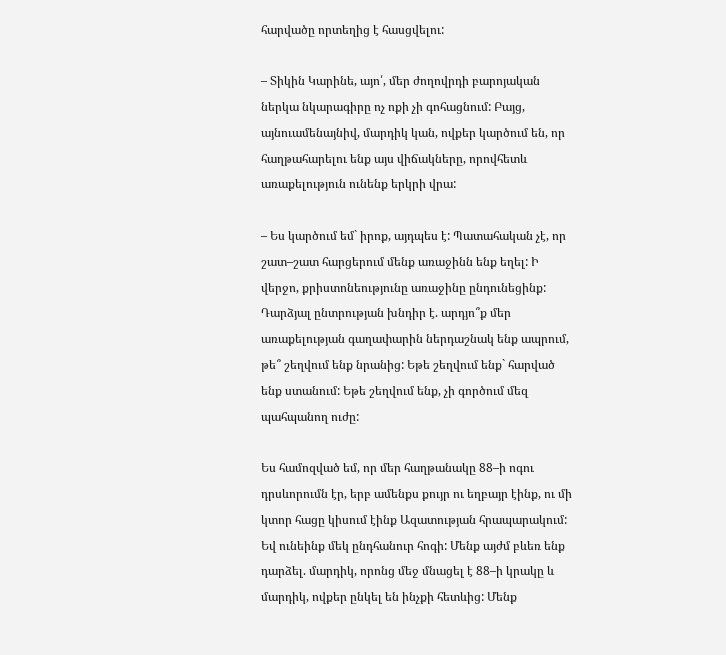հարվածը որտեղից է հասցվելու:

– Տիկին Կարինե, այո՛, մեր ժողովրդի բարոյական ներկա նկարագիրը ոչ ոքի չի գոհացնում: Բայց, այնուամենայնիվ, մարդիկ կան, ովքեր կարծում են, որ հաղթահարելու ենք այս վիճակները, որովհետև առաքելություն ունենք երկրի վրա:

– Ես կարծում եմ` իրոք, այդպես է: Պատահական չէ, որ շատ–շատ հարցերում մենք առաջինն ենք եղել: Ի վերջո, քրիստոնեությունը առաջինը ընդունեցինք: Դարձյալ ընտրության խնդիր է. արդյո՞ք մեր առաքելության գաղափարին ներդաշնակ ենք ապրում, թե՞ շեղվում ենք նրանից: Եթե շեղվում ենք` հարված ենք ստանում: Եթե շեղվում ենք, չի գործում մեզ պահպանող ուժը:

Ես համոզված եմ, որ մեր հաղթանակը 88–ի ոգու դրսևորումն էր, երբ ամենքս քույր ու եղբայր էինք, ու մի կտոր հացը կիսում էինք Ազատության հրապարակում: Եվ ունեինք մեկ ընդհանուր հոգի: Մենք այժմ բևեռ ենք դարձել. մարդիկ, որոնց մեջ մնացել է 88–ի կրակը և մարդիկ, ովքեր ընկել են ինչքի հետևից: Մենք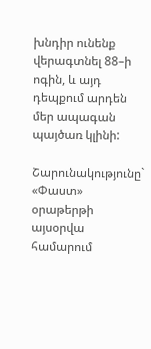խնդիր ունենք վերագտնել 88–ի ոգին, և այդ դեպքում արդեն մեր ապագան պայծառ կլինի:

Շարունակությունը` «Փաստ» օրաթերթի այսօրվա համարում